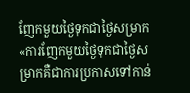ញែកមួយថ្ងៃទុកជាថ្ងៃសម្រាក
«ការញែកមួយថ្ងៃទុកជាថ្ងៃសម្រាកគឺជាការប្រកាសទៅកាន់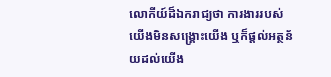លោកីយ៍ដ៏ឯករាជ្យថា ការងាររបស់យើងមិនសង្គ្រោះយើង ឬក៏ផ្ដល់អត្ថន័យដល់យើង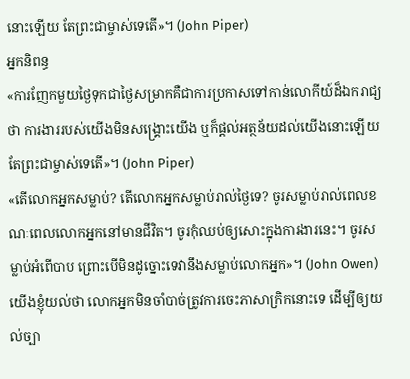នោះឡើយ តែព្រះជាម្ចាស់ទេតើ»។ (John Piper)
អ្នកនិពន្ធ
«ការញែកមួយថ្ងៃទុកជាថ្ងៃសម្រាកគឺជាការប្រកាសទៅកាន់លោកីយ៍ដ៏ឯករាជ្យថា ការងាររបស់យើងមិនសង្គ្រោះយើង ឬក៏ផ្ដល់អត្ថន័យដល់យើងនោះឡើយ តែព្រះជាម្ចាស់ទេតើ»។ (John Piper)
«តើលោកអ្នកសម្លាប់? តើលោកអ្នកសម្លាប់រាល់ថ្ងៃទេ? ចូរសម្លាប់រាល់ពេលខណៈពេលលោកអ្នកនៅមានជីវិត។ ចូរកុំឈប់ឲ្យសោះក្នុងការងារនេះ។ ចូរសម្លាប់អំពើបាប ព្រោះបើមិនដូច្នោះទេវានឹងសម្លាប់លោកអ្នក»។ (John Owen)
យើងខ្ញុំយល់ថា លោកអ្នកមិនចាំបាច់ត្រូវការចេះភាសាក្រិកនោះទេ ដើម្បីឲ្យយល់ច្បា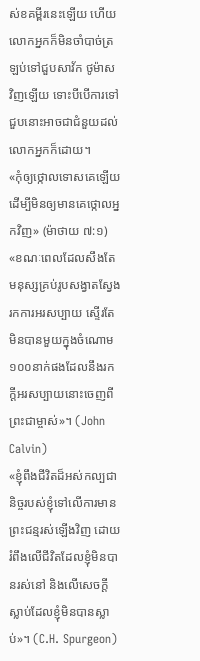ស់ខគម្ពីរនេះឡើយ ហើយលោកអ្នកក៏មិនចាំបាច់ត្រឡប់ទៅជួបសាវ័ក ថូម៉ាស វិញឡើយ ទោះបីបើការទៅជួបនោះអាចជាជំនួយដល់លោកអ្នកក៏ដោយ។
«កុំឲ្យថ្កោលទោសគេឡើយ ដើម្បីមិនឲ្យមានគេថ្កោលអ្នកវិញ» (ម៉ាថាយ ៧:១)
«ខណៈពេលដែលសឹងតែមនុស្សគ្រប់រូបសង្វាតស្វែងរកការអរសប្បាយ ស្ទើរតែមិនបានមួយក្នុងចំណោម១០០នាក់ផងដែលនឹងរកក្ដីអរសប្បាយនោះចេញពីព្រះជាម្ចាស់»។ (John Calvin)
«ខ្ញុំពឹងជីវិតដ៏អស់កល្បជានិច្ចរបស់ខ្ញុំទៅលើការមានព្រះជន្មរស់ឡើងវិញ ដោយរំពឹងលើជីវិតដែលខ្ញុំមិនបានរស់នៅ និងលើសេចក្ដីស្លាប់ដែលខ្ញុំមិនបានស្លាប់»។ (C.H. Spurgeon)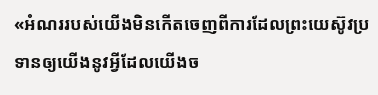«អំណររបស់យើងមិនកើតចេញពីការដែលព្រះយេស៊ូវប្រទានឲ្យយើងនូវអ្វីដែលយើងច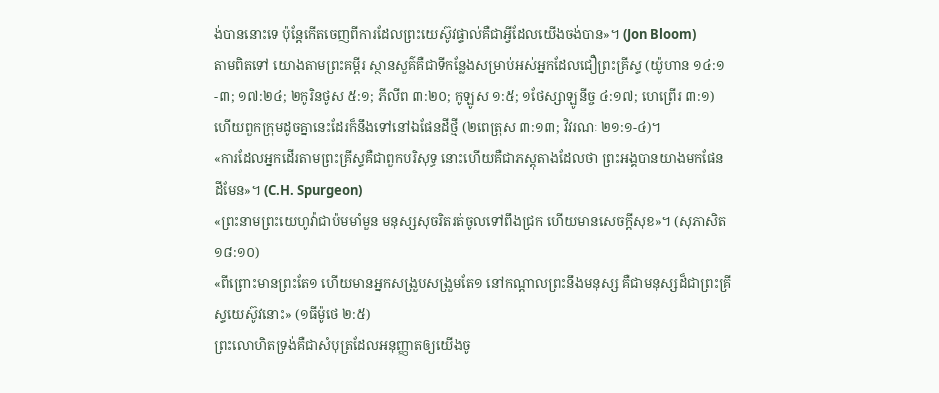ង់បាននោះទេ ប៉ុន្តែកើតចេញពីការដែលព្រះយេស៊ូវផ្ទាល់គឺជាអ្វីដែលយើងចង់បាន»។ (Jon Bloom)
តាមពិតទៅ យោងតាមព្រះគម្ពីរ ស្ថានសួគ៌គឺជាទីកន្លែងសម្រាប់អស់អ្នកដែលជឿព្រះគ្រីស្ទ (យ៉ូហាន ១៤:១-៣; ១៧:២៤; ២កូរិនថូស ៥:១; ភីលីព ៣:២០; កូឡូស ១:៥; ១ថែស្សាឡូនីច្ច ៤:១៧; ហេព្រើរ ៣:១) ហើយពួកក្រុមដូចគ្នានេះដែរក៏នឹងទៅនៅឯផែនដីថ្មី (២ពេត្រុស ៣:១៣; វិវរណៈ ២១:១-៤)។
«ការដែលអ្នកដើរតាមព្រះគ្រីស្ទគឺជាពួកបរិសុទ្ធ នោះហើយគឺជាភស្តុតាងដែលថា ព្រះអង្គបានយាងមកផែនដីមែន»។ (C.H. Spurgeon)
«ព្រះនាមព្រះយេហូវ៉ាជាប៉មមាំមួន មនុស្សសុចរិតរត់ចូលទៅពឹងជ្រក ហើយមានសេចក្ដីសុខ»។ (សុភាសិត ១៨:១០)
«ពីព្រោះមានព្រះតែ១ ហើយមានអ្នកសង្រួបសង្រួមតែ១ នៅកណ្ដាលព្រះនឹងមនុស្ស គឺជាមនុស្សដ៏ជាព្រះគ្រីស្ទយេស៊ូវនោះ» (១ធីម៉ូថេ ២:៥)
ព្រះលោហិតទ្រង់គឺជាសំបុត្រដែលអនុញ្ញាតឲ្យយើងចូ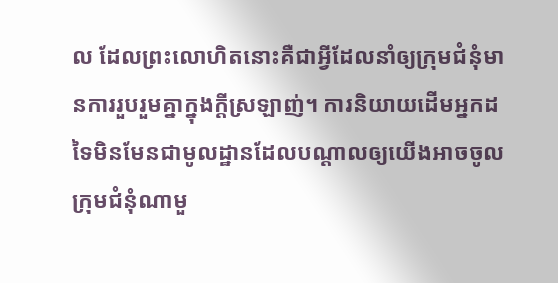ល ដែលព្រះលោហិតនោះគឺជាអ្វីដែលនាំឲ្យក្រុមជំនុំមានការរួបរួមគ្នាក្នុងក្ដីស្រឡាញ់។ ការនិយាយដើមអ្នកដទៃមិនមែនជាមូលដ្ឋានដែលបណ្ដាលឲ្យយើងអាចចូលក្រុមជំនុំណាមួ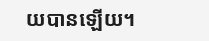យបានឡើយ។